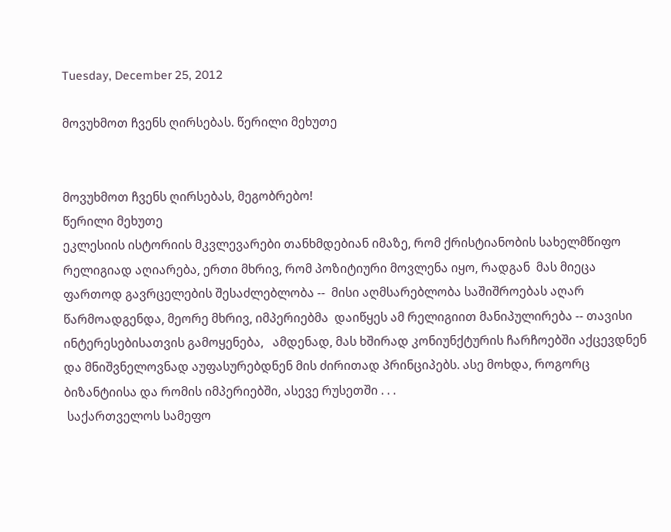Tuesday, December 25, 2012

მოვუხმოთ ჩვენს ღირსებას. წერილი მეხუთე


მოვუხმოთ ჩვენს ღირსებას, მეგობრებო!
წერილი მეხუთე
ეკლესიის ისტორიის მკვლევარები თანხმდებიან იმაზე, რომ ქრისტიანობის სახელმწიფო რელიგიად აღიარება, ერთი მხრივ, რომ პოზიტიური მოვლენა იყო, რადგან  მას მიეცა ფართოდ გავრცელების შესაძლებლობა --  მისი აღმსარებლობა საშიშროებას აღარ წარმოადგენდა, მეორე მხრივ, იმპერიებმა  დაიწყეს ამ რელიგიით მანიპულირება -- თავისი ინტერესებისათვის გამოყენება,   ამდენად, მას ხშირად კონიუნქტურის ჩარჩოებში აქცევდნენ და მნიშვნელოვნად აუფასურებდნენ მის ძირითად პრინციპებს. ასე მოხდა, როგორც ბიზანტიისა და რომის იმპერიებში, ასევე რუსეთში . . .
 საქართველოს სამეფო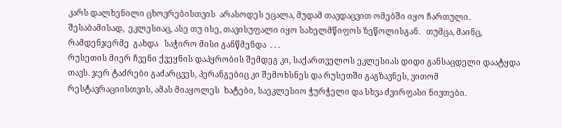კარს დალხენილი ცხოვრებისთვის  არასოდეს ეცალა, მუდამ თავდაცვით ომებში იყო ჩართული. შესაბამისად,  ეკლესიაც, ასე თუ ისე, თავისუფალი იყო სახელმწიფოს ზეწოლისგან.   თუმცა, მაინც, რამდენჯერმე  გახდა   საჭირო მისი განწმენდა  . . .
რუსეთის მიერ ჩვენი ქვეყნის დაპყრობის შემდეგ კი, საქართველოს ეკლესიას დიდი განსაცდელი დაატყდა თავს. ჯერ ტაძრები გაძარცვეს, პერანგებიც კი შემოხსნეს და რუსეთში გაგზავნეს, ვითომ რესტავრაციისთვის, ამას მიაყოლეს  ხატები, საეკლესიო ჭურჭელი და სხვა ძვირფასი ნივთები.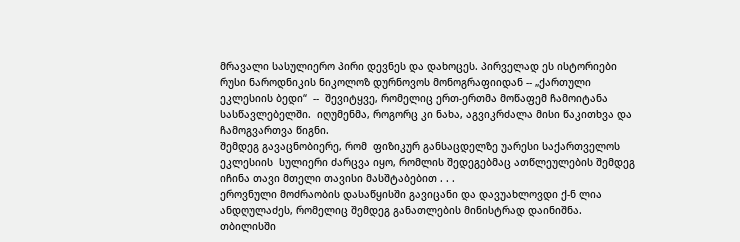მრავალი სასულიერო პირი დევნეს და დახოცეს. პირველად ეს ისტორიები რუსი ნაროდნიკის ნიკოლოზ დურნოვოს მონოგრაფიიდან -- „ქართული ეკლესიის ბედი“  --  შევიტყვე, რომელიც ერთ-ერთმა მოწაფემ ჩამოიტანა სასწავლებელში.  იღუმენმა, როგორც კი ნახა, აგვიკრძალა მისი წაკითხვა და ჩამოგვართვა წიგნი.
შემდეგ გავაცნობიერე, რომ  ფიზიკურ განსაცდელზე უარესი საქართველოს ეკლესიის  სულიერი ძარცვა იყო, რომლის შედეგებმაც ათწლეულების შემდეგ იჩინა თავი მთელი თავისი მასშტაბებით . . .
ეროვნული მოძრაობის დასაწყისში გავიცანი და დავუახლოვდი ქ-ნ ლია ანდღულაძეს, რომელიც შემდეგ განათლების მინისტრად დაინიშნა.  თბილისში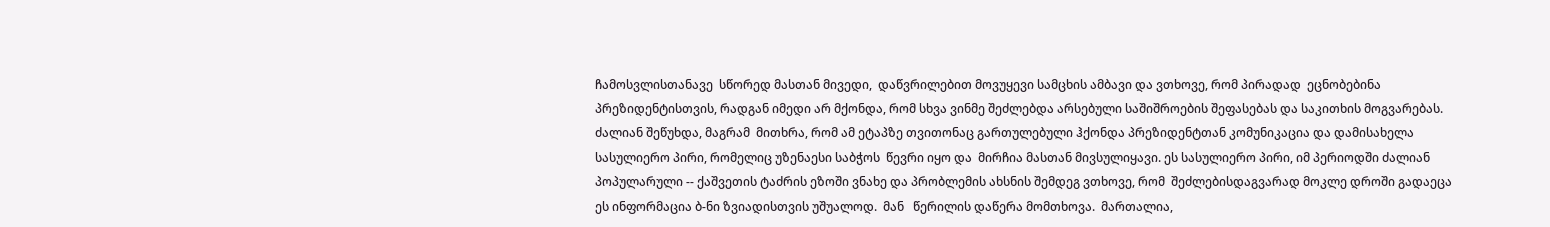ჩამოსვლისთანავე  სწორედ მასთან მივედი,  დაწვრილებით მოვუყევი სამცხის ამბავი და ვთხოვე, რომ პირადად  ეცნობებინა პრეზიდენტისთვის, რადგან იმედი არ მქონდა, რომ სხვა ვინმე შეძლებდა არსებული საშიშროების შეფასებას და საკითხის მოგვარებას.  ძალიან შეწუხდა, მაგრამ  მითხრა, რომ ამ ეტაპზე თვითონაც გართულებული ჰქონდა პრეზიდენტთან კომუნიკაცია და დამისახელა სასულიერო პირი, რომელიც უზენაესი საბჭოს  წევრი იყო და  მირჩია მასთან მივსულიყავი. ეს სასულიერო პირი, იმ პერიოდში ძალიან პოპულარული -- ქაშვეთის ტაძრის ეზოში ვნახე და პრობლემის ახსნის შემდეგ ვთხოვე, რომ  შეძლებისდაგვარად მოკლე დროში გადაეცა ეს ინფორმაცია ბ-ნი ზვიადისთვის უშუალოდ.  მან   წერილის დაწერა მომთხოვა.  მართალია,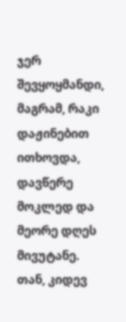ჯერ შევყოყმანდი, მაგრამ, რაკი დაჟინებით ითხოვდა, დავწერე მოკლედ და მეორე დღეს მივუტანე. თან, კიდევ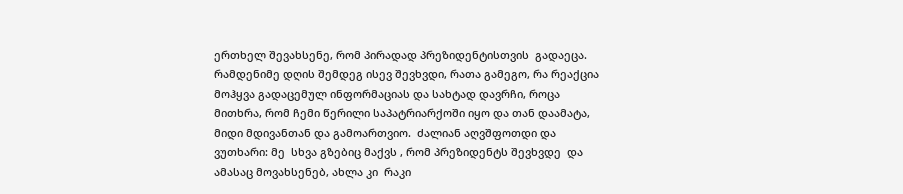ერთხელ შევახსენე, რომ პირადად პრეზიდენტისთვის  გადაეცა.  რამდენიმე დღის შემდეგ ისევ შევხვდი, რათა გამეგო, რა რეაქცია მოჰყვა გადაცემულ ინფორმაციას და სახტად დავრჩი, როცა მითხრა, რომ ჩემი წერილი საპატრიარქოში იყო და თან დაამატა, მიდი მდივანთან და გამოართვიო.  ძალიან აღვშფოთდი და ვუთხარი: მე  სხვა გზებიც მაქვს , რომ პრეზიდენტს შევხვდე  და  ამასაც მოვახსენებ, ახლა კი  რაკი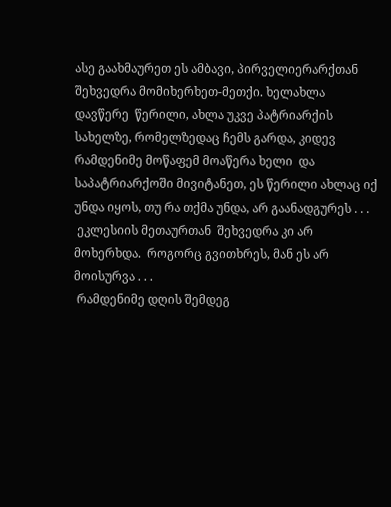ასე გაახმაურეთ ეს ამბავი, პირველიერარქთან შეხვედრა მომიხერხეთ-მეთქი. ხელახლა დავწერე  წერილი, ახლა უკვე პატრიარქის სახელზე, რომელზედაც ჩემს გარდა, კიდევ რამდენიმე მოწაფემ მოაწერა ხელი  და საპატრიარქოში მივიტანეთ, ეს წერილი ახლაც იქ უნდა იყოს, თუ რა თქმა უნდა, არ გაანადგურეს . . .
 ეკლესიის მეთაურთან  შეხვედრა კი არ მოხერხდა.  როგორც გვითხრეს, მან ეს არ მოისურვა . . .
 რამდენიმე დღის შემდეგ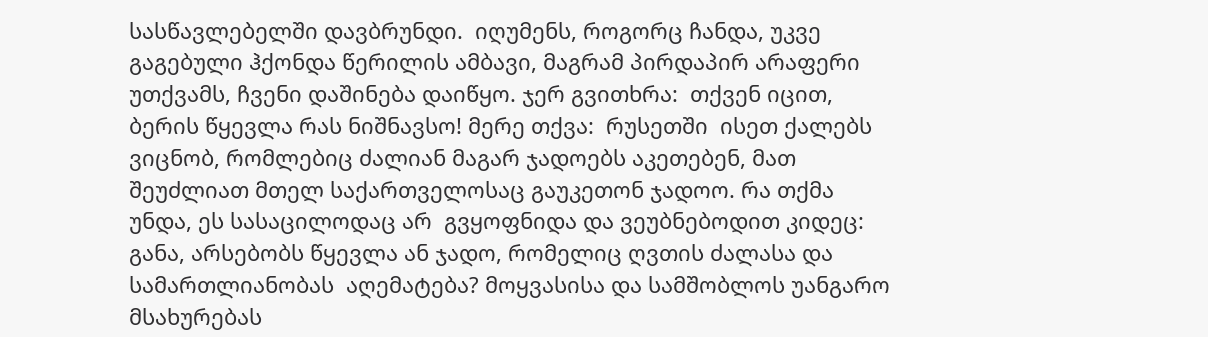სასწავლებელში დავბრუნდი.  იღუმენს, როგორც ჩანდა, უკვე გაგებული ჰქონდა წერილის ამბავი, მაგრამ პირდაპირ არაფერი უთქვამს, ჩვენი დაშინება დაიწყო. ჯერ გვითხრა:  თქვენ იცით, ბერის წყევლა რას ნიშნავსო! მერე თქვა:  რუსეთში  ისეთ ქალებს ვიცნობ, რომლებიც ძალიან მაგარ ჯადოებს აკეთებენ, მათ შეუძლიათ მთელ საქართველოსაც გაუკეთონ ჯადოო. რა თქმა უნდა, ეს სასაცილოდაც არ  გვყოფნიდა და ვეუბნებოდით კიდეც:  განა, არსებობს წყევლა ან ჯადო, რომელიც ღვთის ძალასა და სამართლიანობას  აღემატება? მოყვასისა და სამშობლოს უანგარო მსახურებას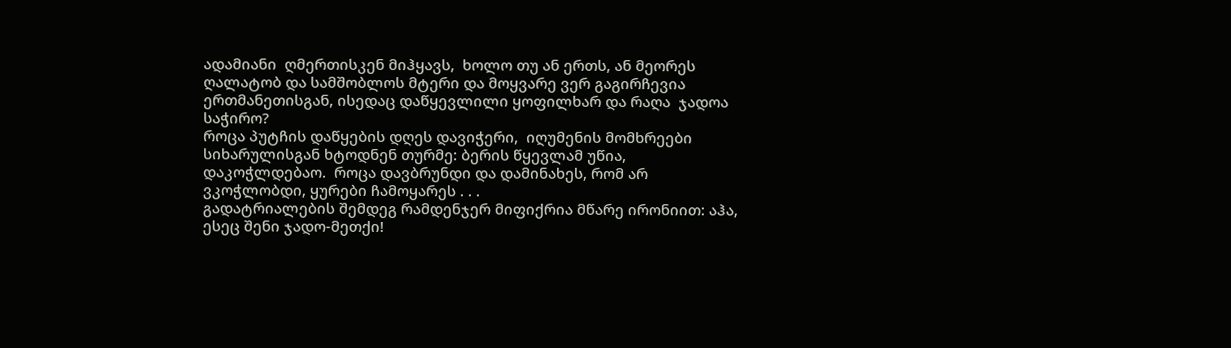ადამიანი  ღმერთისკენ მიჰყავს,  ხოლო თუ ან ერთს, ან მეორეს  ღალატობ და სამშობლოს მტერი და მოყვარე ვერ გაგირჩევია ერთმანეთისგან, ისედაც დაწყევლილი ყოფილხარ და რაღა  ჯადოა საჭირო?
როცა პუტჩის დაწყების დღეს დავიჭერი,  იღუმენის მომხრეები სიხარულისგან ხტოდნენ თურმე: ბერის წყევლამ უწია, დაკოჭლდებაო.  როცა დავბრუნდი და დამინახეს, რომ არ ვკოჭლობდი, ყურები ჩამოყარეს . . .
გადატრიალების შემდეგ რამდენჯერ მიფიქრია მწარე ირონიით: აჰა, ესეც შენი ჯადო-მეთქი!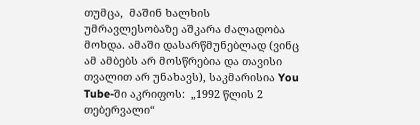თუმცა,  მაშინ ხალხის უმრავლესობაზე აშკარა ძალადობა მოხდა. ამაში დასარწმუნებლად (ვინც ამ ამბებს არ მოსწრებია და თავისი თვალით არ უნახავს), საკმარისია You Tube-ში აკრიფოს:  „1992 წლის 2 თებერვალი“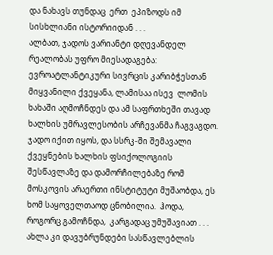და ნახავს თუნდაც  ერთ  ეპიზოდს იმ სისხლიანი ისტორიიდან . . .
ალბათ, ჯადოს ვარიანტი დღევანდელ რეალობას უფრო მიესადაგება: ევროატლანტიკური სივრცის კარიბჭესთან მიყვანილი ქვეყანა, ლამისაა ისევ  ლომის ხახაში აღმოჩნდეს და ამ საფრთხეში თავად ხალხის უმრავლესობის არჩევანმა ჩაგვაგდო.
ჯადო იქით იყოს, და სსრკ-ში შემავალი ქვეყნების ხალხის ფსიქოლოგიის  შესწავლაზე და დამორჩილებაზე რომ მოსკოვის არაერთი ინსტიტუტი მუშაობდა, ეს ხომ საყოველთაოდ ცნობილია.  ჰოდა, როგორც გამოჩნდა,  კარგადაც უმუშავიათ . . .
ახლა კი დავუბრუნდები სასწავლებლის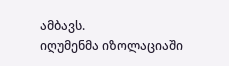ამბავს.
იღუმენმა იზოლაციაში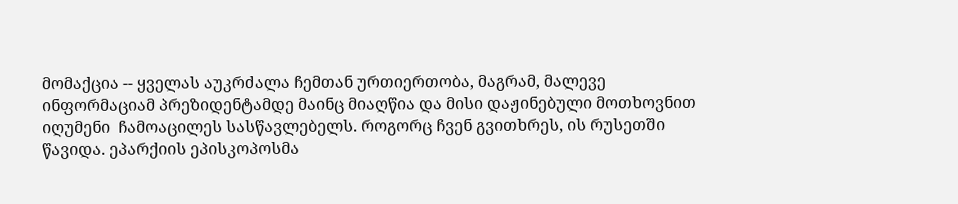მომაქცია -- ყველას აუკრძალა ჩემთან ურთიერთობა, მაგრამ, მალევე ინფორმაციამ პრეზიდენტამდე მაინც მიაღწია და მისი დაჟინებული მოთხოვნით იღუმენი  ჩამოაცილეს სასწავლებელს. როგორც ჩვენ გვითხრეს, ის რუსეთში წავიდა. ეპარქიის ეპისკოპოსმა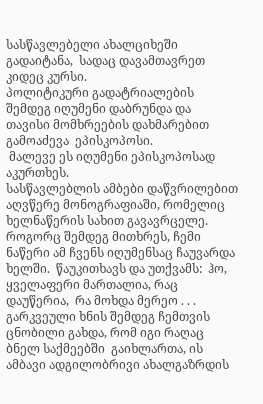სასწავლებელი ახალციხეში გადაიტანა,  სადაც დავამთავრეთ კიდეც კურსი.
პოლიტიკური გადატრიალების შემდეგ იღუმენი დაბრუნდა და   თავისი მომხრეების დახმარებით გამოაძევა  ეპისკოპოსი.
 მალევე ეს იღუმენი ეპისკოპოსად აკურთხეს.
სასწავლებლის ამბები დაწვრილებით აღვწერე მონოგრაფიაში, რომელიც ხელნაწერის სახით გავავრცელე.  როგორც შემდეგ მითხრეს, ჩემი ნაწერი ამ ჩვენს იღუმენსაც ჩაუვარდა ხელში.  წაუკითხავს და უთქვამს:  ჰო,  ყველაფერი მართალია, რაც დაუწერია,  რა მოხდა მერეო . . .
გარკვეული ხნის შემდეგ ჩემთვის ცნობილი გახდა, რომ იგი რაღაც ბნელ საქმეებში  გაიხლართა, ის ამბავი ადგილობრივი ახალგაზრდის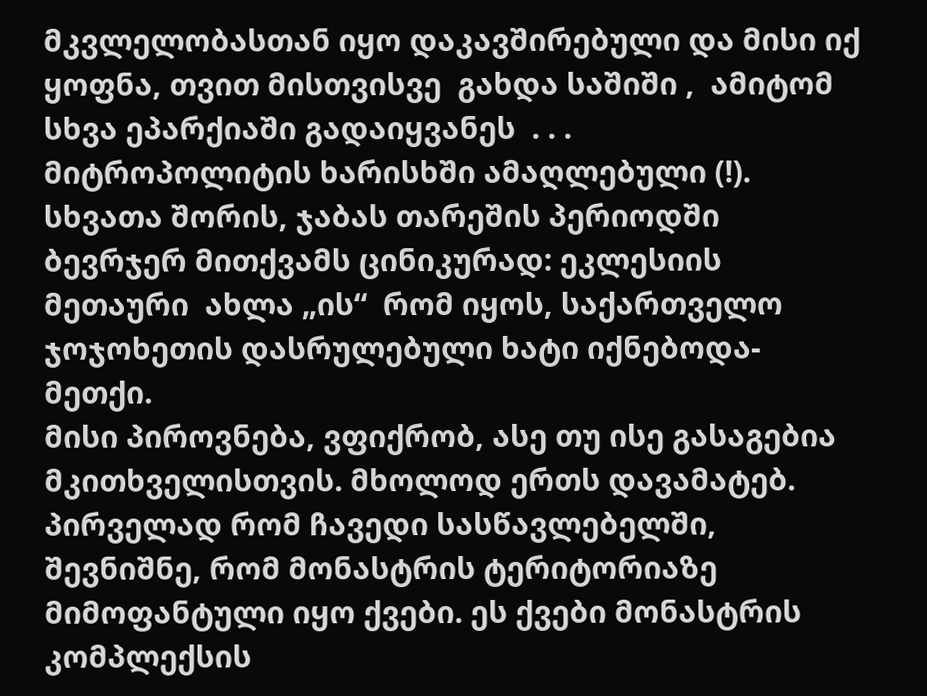მკვლელობასთან იყო დაკავშირებული და მისი იქ ყოფნა, თვით მისთვისვე  გახდა საშიში ,  ამიტომ   სხვა ეპარქიაში გადაიყვანეს  . . .   მიტროპოლიტის ხარისხში ამაღლებული (!).
სხვათა შორის, ჯაბას თარეშის პერიოდში ბევრჯერ მითქვამს ცინიკურად: ეკლესიის  მეთაური  ახლა „ის“  რომ იყოს, საქართველო ჯოჯოხეთის დასრულებული ხატი იქნებოდა-მეთქი.
მისი პიროვნება, ვფიქრობ, ასე თუ ისე გასაგებია მკითხველისთვის. მხოლოდ ერთს დავამატებ.
პირველად რომ ჩავედი სასწავლებელში,  შევნიშნე, რომ მონასტრის ტერიტორიაზე მიმოფანტული იყო ქვები. ეს ქვები მონასტრის კომპლექსის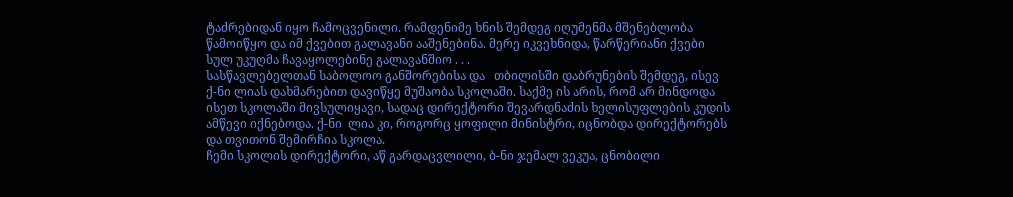ტაძრებიდან იყო ჩამოცვენილი. რამდენიმე ხნის შემდეგ იღუმენმა მშენებლობა წამოიწყო და იმ ქვებით გალავანი ააშენებინა. მერე იკვეხნიდა, წარწერიანი ქვები სულ უკუღმა ჩავაყოლებინე გალავანშიო . . .
სასწავლებელთან საბოლოო განშორებისა და   თბილისში დაბრუნების შემდეგ, ისევ ქ-ნი ლიას დახმარებით დავიწყე მუშაობა სკოლაში. საქმე ის არის, რომ არ მინდოდა ისეთ სკოლაში მივსულიყავი, სადაც დირექტორი შევარდნაძის ხელისუფლების კუდის ამწევი იქნებოდა. ქ-ნი  ლია კი, როგორც ყოფილი მინისტრი, იცნობდა დირექტორებს და თვითონ შემირჩია სკოლა.
ჩემი სკოლის დირექტორი, აწ გარდაცვლილი, ბ-ნი ჯემალ ვეკუა, ცნობილი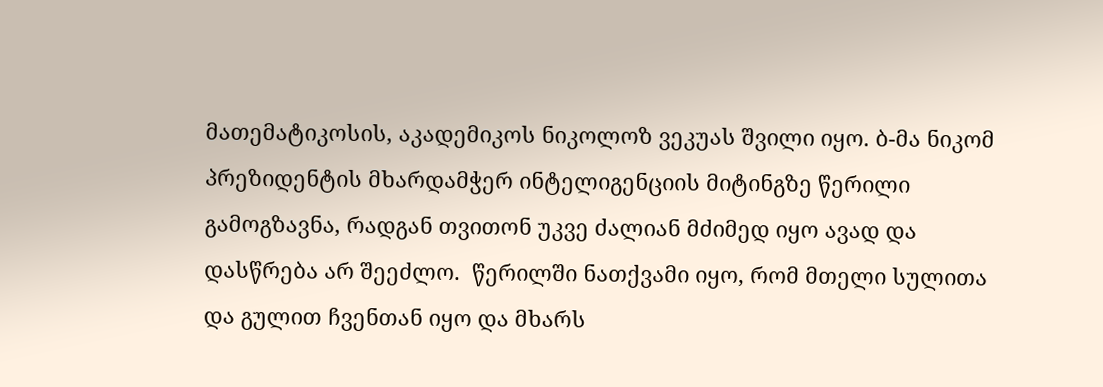მათემატიკოსის, აკადემიკოს ნიკოლოზ ვეკუას შვილი იყო. ბ-მა ნიკომ პრეზიდენტის მხარდამჭერ ინტელიგენციის მიტინგზე წერილი გამოგზავნა, რადგან თვითონ უკვე ძალიან მძიმედ იყო ავად და დასწრება არ შეეძლო.  წერილში ნათქვამი იყო, რომ მთელი სულითა და გულით ჩვენთან იყო და მხარს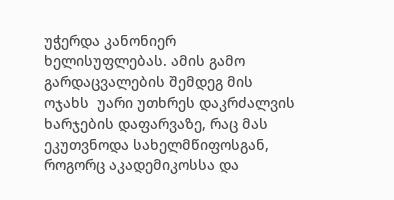უჭერდა კანონიერ ხელისუფლებას. ამის გამო გარდაცვალების შემდეგ მის ოჯახს  უარი უთხრეს დაკრძალვის ხარჯების დაფარვაზე, რაც მას ეკუთვნოდა სახელმწიფოსგან, როგორც აკადემიკოსსა და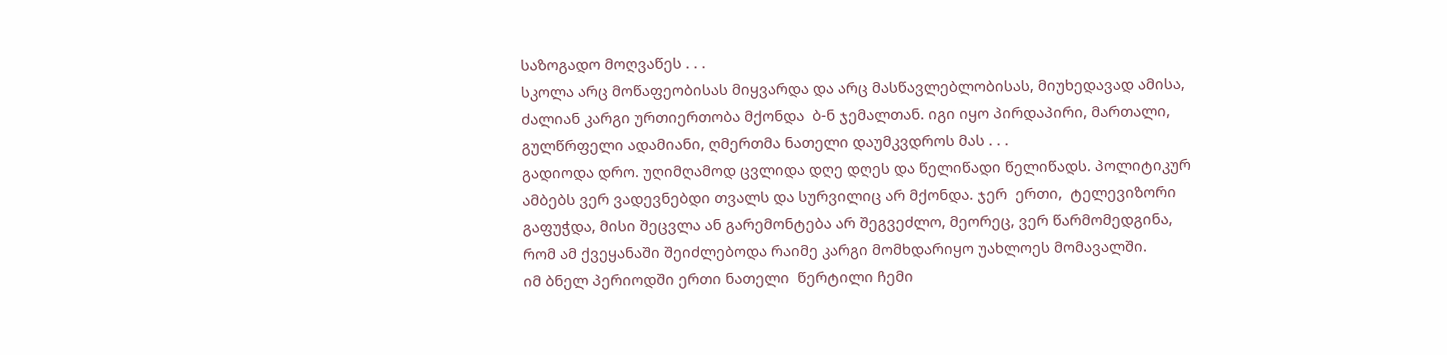საზოგადო მოღვაწეს . . .
სკოლა არც მოწაფეობისას მიყვარდა და არც მასწავლებლობისას, მიუხედავად ამისა, ძალიან კარგი ურთიერთობა მქონდა  ბ-ნ ჯემალთან. იგი იყო პირდაპირი, მართალი, გულწრფელი ადამიანი, ღმერთმა ნათელი დაუმკვდროს მას . . .
გადიოდა დრო. უღიმღამოდ ცვლიდა დღე დღეს და წელიწადი წელიწადს. პოლიტიკურ ამბებს ვერ ვადევნებდი თვალს და სურვილიც არ მქონდა. ჯერ  ერთი,  ტელევიზორი გაფუჭდა, მისი შეცვლა ან გარემონტება არ შეგვეძლო, მეორეც, ვერ წარმომედგინა, რომ ამ ქვეყანაში შეიძლებოდა რაიმე კარგი მომხდარიყო უახლოეს მომავალში.
იმ ბნელ პერიოდში ერთი ნათელი  წერტილი ჩემი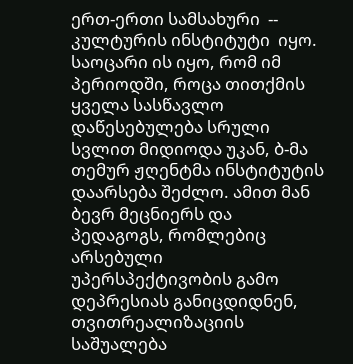ერთ-ერთი სამსახური  -- კულტურის ინსტიტუტი  იყო.
საოცარი ის იყო, რომ იმ პერიოდში, როცა თითქმის ყველა სასწავლო
დაწესებულება სრული სვლით მიდიოდა უკან, ბ-მა თემურ ჟღენტმა ინსტიტუტის დაარსება შეძლო. ამით მან ბევრ მეცნიერს და პედაგოგს, რომლებიც არსებული უპერსპექტივობის გამო დეპრესიას განიცდიდნენ, თვითრეალიზაციის საშუალება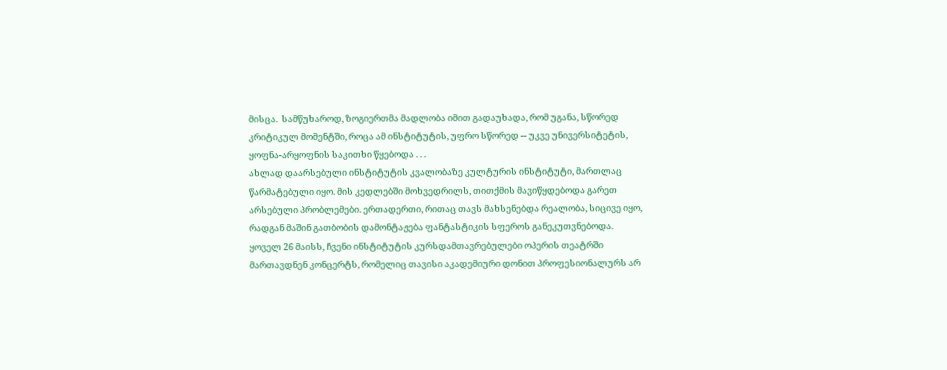მისცა.  სამწუხაროდ, ზოგიერთმა მადლობა იმით გადაუხადა, რომ უგანა, სწორედ კრიტიკულ მომენტში, როცა ამ ინსტიტუტის, უფრო სწორედ -- უკვე უნივერსიტეტის,  ყოფნა-არყოფნის საკითხი წყებოდა . . .
ახლად დაარსებული ინსტიტუტის კვალობაზე კულტურის ინსტიტუტი, მართლაც წარმატებული იყო. მის კედლებში მოხვედრილს, თითქმის მავიწყდებოდა გარეთ არსებული პრობლემები. ერთადერთი, რითაც თავს მახსენებდა რეალობა, სიცივე იყო, რადგან მაშინ გათბობის დამონტაჟება ფანტასტიკის სფეროს განეკუთვნებოდა.
ყოველ 26 მაისს, ჩვენი ინსტიტუტის კურსდამთავრებულები ოპერის თეატრში  მართავდნენ კონცერტს, რომელიც თავისი აკადემიური დონით პროფესიონალურს არ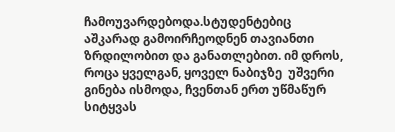ჩამოუვარდებოდა.სტუდენტებიც აშკარად გამოირჩეოდნენ თავიანთი ზრდილობით და განათლებით. იმ დროს, როცა ყველგან, ყოველ ნაბიჯზე  უშვერი გინება ისმოდა, ჩვენთან ერთ უწმაწურ სიტყვას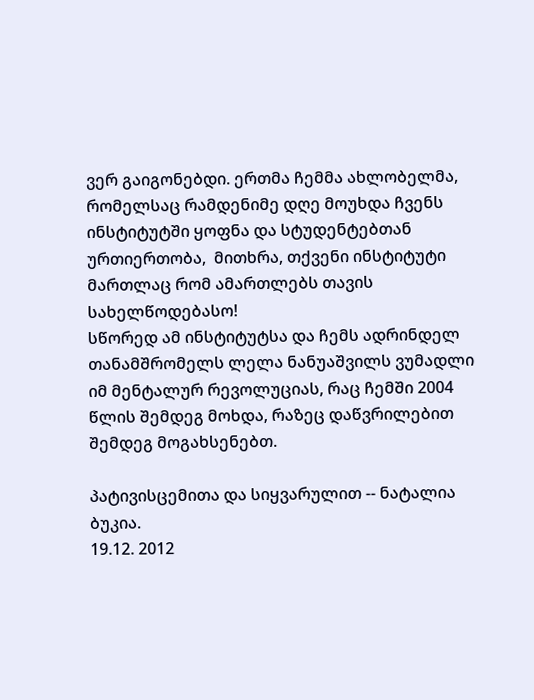ვერ გაიგონებდი. ერთმა ჩემმა ახლობელმა, რომელსაც რამდენიმე დღე მოუხდა ჩვენს ინსტიტუტში ყოფნა და სტუდენტებთან ურთიერთობა,  მითხრა, თქვენი ინსტიტუტი მართლაც რომ ამართლებს თავის სახელწოდებასო!
სწორედ ამ ინსტიტუტსა და ჩემს ადრინდელ თანამშრომელს ლელა ნანუაშვილს ვუმადლი იმ მენტალურ რევოლუციას, რაც ჩემში 2004 წლის შემდეგ მოხდა, რაზეც დაწვრილებით შემდეგ მოგახსენებთ.

პატივისცემითა და სიყვარულით -- ნატალია ბუკია.
19.12. 2012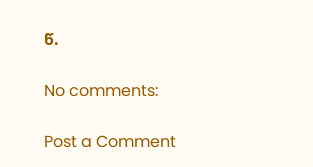წ.

No comments:

Post a Comment